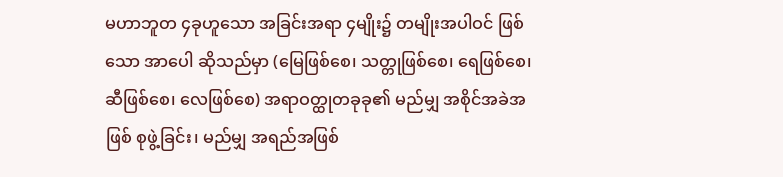မဟာဘူတ ၄ခုဟူသော အခြင်းအရာ ၄မျိုး၌ တမျိုးအပါဝင် ဖြစ်သော အာပေါ ဆိုသည်မှာ (မြေဖြစ်စေ၊ သတ္တုဖြစ်စေ၊ ရေဖြစ်စေ၊ ဆီဖြစ်စေ၊ လေဖြစ်စေ) အရာဝတ္ထုတခုခု၏ မည်မျှ အစိုင်အခဲအဖြစ် စုဖွဲ့ခြင်း၊ မည်မျှ အရည်အဖြစ်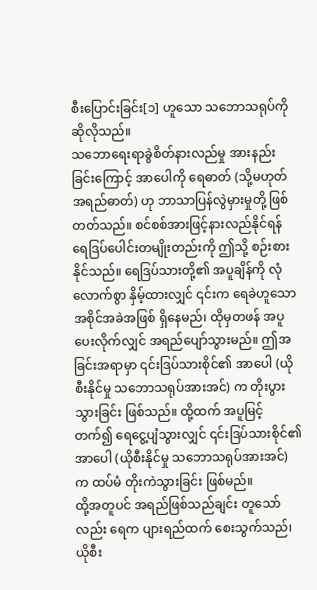စီးပြောင်းခြင်း[၁] ဟူသော သဘောသရုပ်ကို ဆိုလိုသည်။
သဘောရေးရာခွဲစိတ်နားလည်မှု အားနည်းခြင်းကြောင့် အာပေါကို ရေဓာတ် (သို့မဟုတ် အရည်ဓာတ်) ဟု ဘာသာပြန်လွဲမှားမှုတို့ ဖြစ်တတ်သည်။ စင်စစ်အားဖြင့်နားလည်နိုင်ရန် ရေဒြပ်ပေါင်းတမျိုးတည်းကို ဤသို့ စဉ်းစားနိုင်သည်။ ရေဒြပ်သားတို့၏ အပူချိန်ကို လုံလောက်စွာ နှိမ့်ထားလျှင် ၎င်းက ရေခဲဟူသော အစိုင်အခဲအဖြစ် ရှိနေမည်၊ ထိုမှတဖန် အပူပေးလိုက်လျှင် အရည်ပျော်သွားမည်။ ဤအခြင်းအရာမှာ ၎င်းဒြပ်သားစိုင်၏ အာပေါ (ယိုစီးနိုင်မှု သဘောသရုပ်အားအင်) က တိုးပွားသွားခြင်း ဖြစ်သည်။ ထို့ထက် အပူမြင့်တက်၍ ရေငွေ့ပျံသွားလျှင် ၎င်းဒြပ်သားစိုင်၏ အာပေါ (ယိုစီးနိုင်မှု သဘောသရုပ်အားအင်) က ထပ်မံ တိုးကဲသွားခြင်း ဖြစ်မည်။
ထို့အတူပင် အရည်ဖြစ်သည်ချင်း တူသော်လည်း ရေက ပျားရည်ထက် စေးသွက်သည်၊ ယိုစီး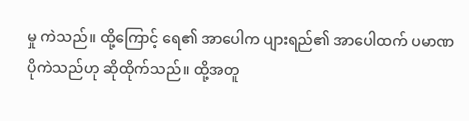မှု ကဲသည်။ ထို့ကြောင့် ရေ၏ အာပေါက ပျားရည်၏ အာပေါထက် ပမာဏ ပိုကဲသည်ဟု ဆိုထိုက်သည်။ ထို့အတူ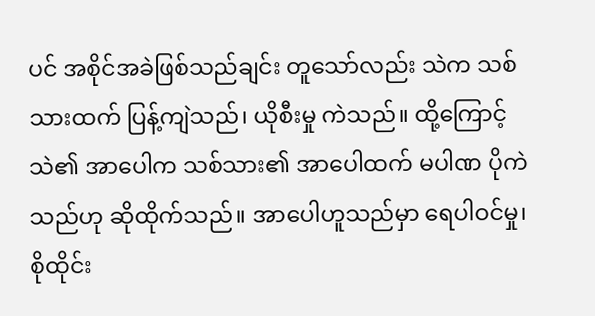ပင် အစိုင်အခဲဖြစ်သည်ချင်း တူသော်လည်း သဲက သစ်သားထက် ပြန့်ကျဲသည်၊ ယိုစီးမှု ကဲသည်။ ထို့ကြောင့် သဲ၏ အာပေါက သစ်သား၏ အာပေါထက် မပါဏ ပိုကဲသည်ဟု ဆိုထိုက်သည်။ အာပေါဟူသည်မှာ ရေပါဝင်မှု၊ စိုထိုင်း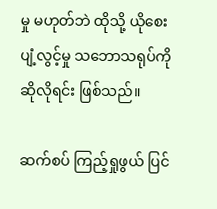မှု မဟုတ်ဘဲ ထိုသို့ ယိုစေးပျံ့လွင့်မှု သဘောသရုပ်ကို ဆိုလိုရင်း ဖြစ်သည်။

ဆက်စပ် ကြည့်ရှုဖွယ် ပြင်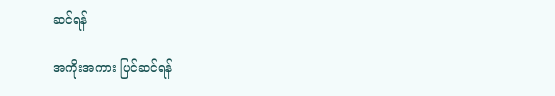ဆင်ရန်

အကိုးအကား ပြင်ဆင်ရန်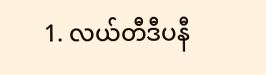1. လယ်တီဒီပနီ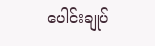ပေါင်းချုပ်